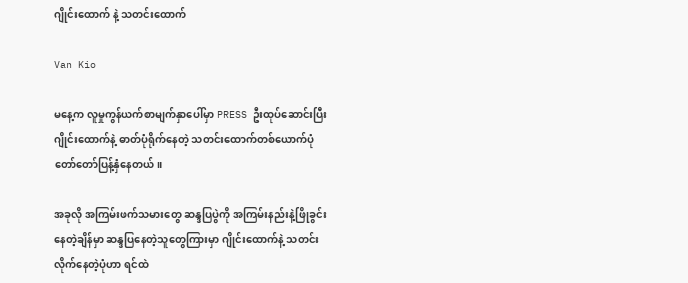ဂျိုင်းထောက် နဲ့ သတင်းထောက်

Van Kio

မနေ့က လူမှုကွန်ယက်စာမျက်နှာပေါ်မှာ PRESS ဦးထုပ်ဆောင်းပြီး ဂျိုင်းထောက်နဲ့ ဓာတ်ပုံရိုက်နေတဲ့ သတင်းထောက်တစ်ယောက်ပုံ တော်တော်ပြန့်နှံနေတယ်။

အခုလို အကြမ်းဖက်သမားတွေ ဆန္ဒပြပွဲကို အကြမ်းနည်းနဲ့ဖြိုခွင်းနေတဲ့ချိန်မှာ ဆန္ဒပြနေတဲ့သူတွေကြားမှာ ဂျိုင်းထောက်နဲ့ သတင်းလိုက်နေတဲ့ပုံဟာ ရင်ထဲ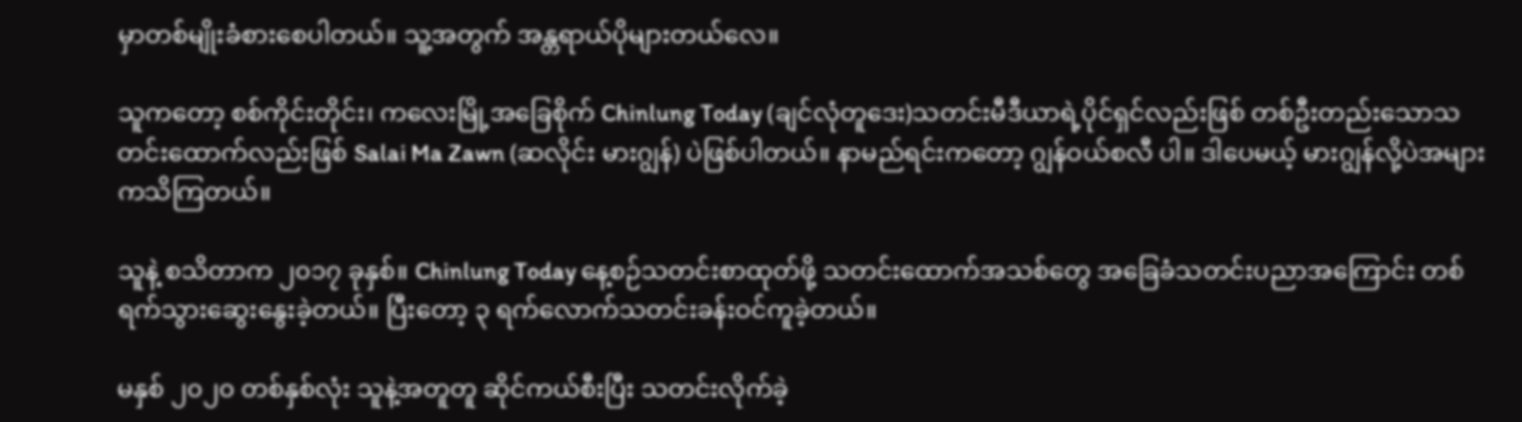မှာတစ်မျိုးခံစားစေပါတယ်။ သူ့အတွက် အန္တရာယ်ပိုများတယ်လေ။

သူကတော့ စစ်ကိုင်းတိုင်း၊ ကလေးမြို့အခြေစိုက် Chinlung Today (ချင်လုံတူဒေး)သတင်းမီဒီယာရဲ့ပိုင်ရှင်လည်းဖြစ် တစ်ဦးတည်းသောသတင်းထောက်လည်းဖြစ် Salai Ma Zawn (ဆလိုင်း မားဂျွန်) ပဲဖြစ်ပါတယ်။ နာမည်ရင်းကတော့ ဂျွန်ဝယ်စလီ ပါ။ ဒါပေမယ့် မားဂျွန်လို့ပဲအများကသိကြတယ်။

သူနဲ့ စသိတာက ၂၀၁၇ ခုနှစ်။ Chinlung Today နေ့စဉ်သတင်းစာထုတ်ဖို့ သတင်းထောက်အသစ်တွေ အခြေခံသတင်းပညာအကြောင်း တစ်ရက်သွားဆွေးနွေးခဲ့တယ်။ ပြီးတော့ ၃ ရက်လောက်သတင်းခန်းဝင်ကူခဲ့တယ်။

မနှစ် ၂၀၂၀ တစ်နှစ်လုံး သူနဲ့အတူတူ ဆိုင်ကယ်စီးပြီး သတင်းလိုက်ခဲ့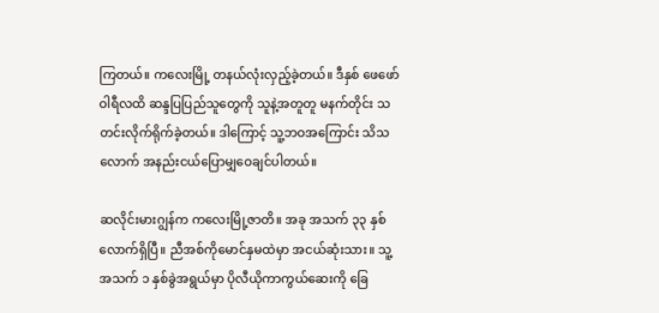ကြတယ်။ ကလေးမြို့ တနယ်လုံးလှည့်ခဲ့တယ်။ ဒီနှစ် ဖေဖော်ဝါရီလထိ ဆန္ဒပြပြည်သူတွေကို သူနဲ့အတူတူ မနက်တိုင်း သတင်းလိုက်ရိုက်ခဲ့တယ်။ ဒါကြောင့် သူ့ဘဝအကြောင်း သိသလောက် အနည်းငယ်ပြောမျှဝေချင်ပါတယ်။

ဆလိုင်းမားဂျွန်က ကလေးမြို့ဇာတိ။ အခု အသက် ၃၃ နှစ်လောက်ရှိပြီ။ ညီအစ်ကိုမောင်နှမထဲမှာ အငယ်ဆုံးသား။ သူ့ အသက် ၁ နှစ်ခွဲအရွယ်မှာ ပိုလီယိုကာကွယ်ဆေးကို ခြေ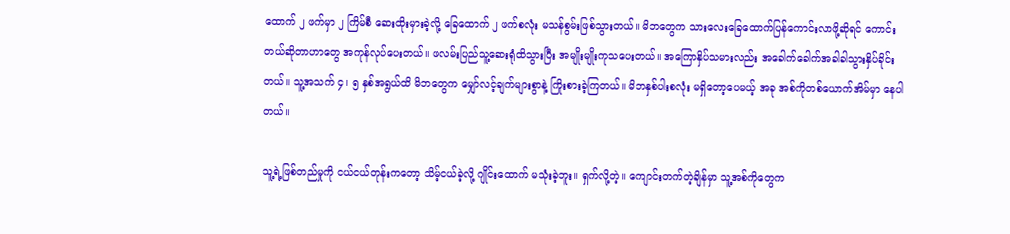ထောက် ၂ ဖက်မှာ ၂ ကြိမ်စီ ဆေးထိုးမှားခဲ့လို့ ခြေထောက် ၂ ဖက်စလုံး မသန်စွမ်းဖြစ်သွားတယ်။ မိဘတွေက သားလေးခြေထောက်ပြန်ကောင်းလာဖို့ဆိုရင် ကောင်းတယ်ဆိုတာဟာတွေ အကုန်လုပ်ပေးတယ်။ ဖလမ်းပြည်သူ့ဆေးရုံထိသွားပြီး အမျိုးမျိုးကုသပေးတယ်။ အကြောနှိပ်သမားလည်း အခေါက်ခေါက်အခါခါသွားနှိပ်ခိုင်းတယ်။ သူ့အသက် ၄၊ ၅ နှစ်အရွယ်ထိ မိဘတွေက မျှော်လင့်ချက်များစွာနဲ့ ကြိုးစားခဲ့ကြတယ်။ မိဘနှစ်ပါးစလုံး မရှိတော့ပေမယ့် အခု အစ်ကိုတစ်ယောက်အိမ်မှာ နေပါတယ်။

သူ့ရဲ့ဖြစ်တည်မှုကို ငယ်ငယ်တုန်းကတော့ သိမ့်ငယ်ခဲ့လို့ ဂျိုင်းထောက် မသုံးခဲ့ဘူး။ ရှက်လို့တဲ့။ ကျောင်းတက်တဲ့ချိန်မှာ သူ့အစ်ကိုတွေက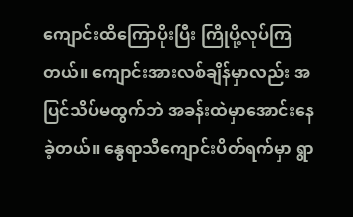ကျောင်းထိကြောပိုးပြီး ကြိုပို့လုပ်ကြတယ်။ ကျောင်းအားလစ်ချိန်မှာလည်း အပြင်သိပ်မထွက်ဘဲ အခန်းထဲမှာအောင်းနေခဲ့တယ်။ နွေရာသီကျောင်းပိတ်ရက်မှာ ရွာ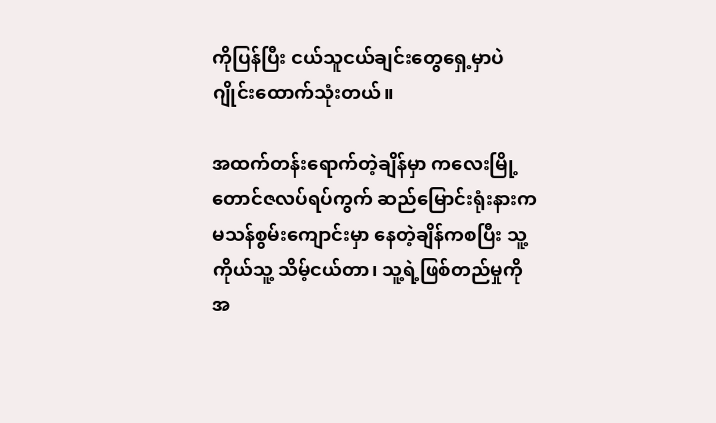ကိုပြန်ပြီး ငယ်သူငယ်ချင်းတွေရှေ့မှာပဲ ဂျိုင်းထောက်သုံးတယ်။

အထက်တန်းရောက်တဲ့ချိန်မှာ ကလေးမြို့ တောင်ဇလပ်ရပ်ကွက် ဆည်မြောင်းရုံးနားက မသန်စွမ်းကျောင်းမှာ နေတဲ့ချိန်ကစပြီး သူ့ကိုယ်သူ့ သိမ့်ငယ်တာ၊ သူ့ရဲ့ဖြစ်တည်မှုကို အ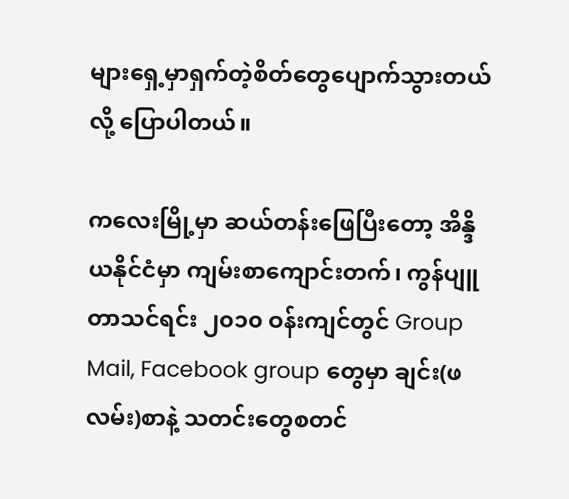များရှေ့မှာရှက်တဲ့စိတ်တွေပျောက်သွားတယ်လို့ ပြောပါတယ်။

ကလေးမြို့မှာ ဆယ်တန်းဖြေပြီးတော့ အိန္ဒိယနိုင်ငံမှာ ကျမ်းစာကျောင်းတက်၊ ကွန်ပျူတာသင်ရင်း ၂၀၁၀ ဝန်းကျင်တွင် Group Mail, Facebook group တွေမှာ ချင်း(ဖလမ်း)စာနဲ့ သတင်းတွေစတင်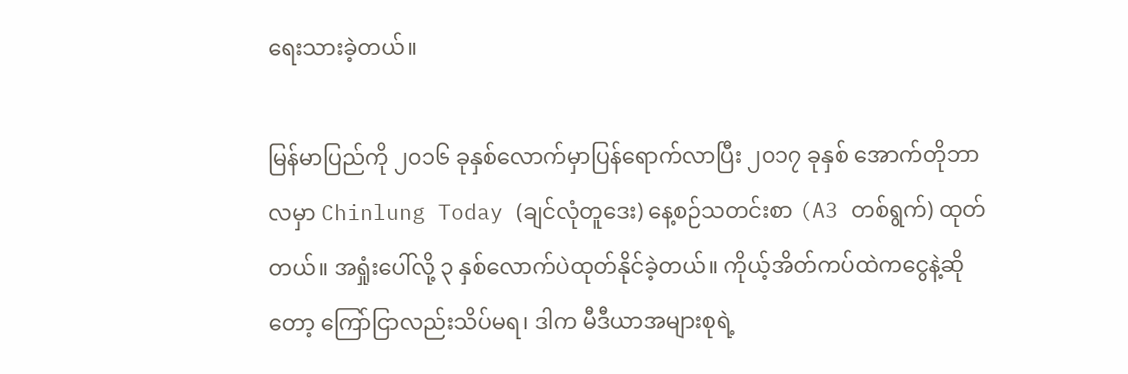ရေးသားခဲ့တယ်။

မြန်မာပြည်ကို ၂၀၁၆ ခုနှစ်လောက်မှာပြန်ရောက်လာပြီး ၂၀၁၇ ခုနှစ် အောက်တိုဘာလမှာ Chinlung Today (ချင်လုံတူဒေး) နေ့စဉ်သတင်းစာ (A3 တစ်ရွက်) ထုတ်တယ်။ အရှုံးပေါ်လို့ ၃ နှစ်လောက်ပဲထုတ်နိုင်ခဲ့တယ်။ ကိုယ့်အိတ်ကပ်ထဲကငွေနဲ့ဆိုတော့ ကြော်ငြာလည်းသိပ်မရ၊ ဒါက မီဒီယာအများစုရဲ့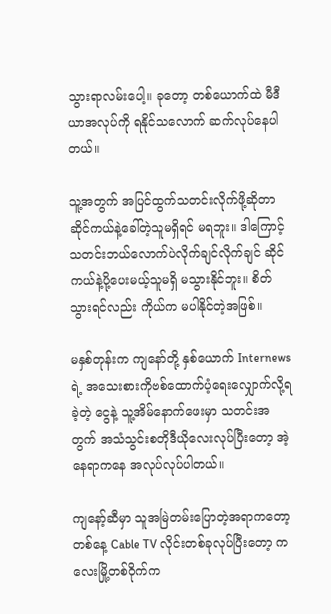သွားရာလမ်းပေါ့။ ခုတော့ တစ်ယောက်ထဲ မီဒီယာအလုပ်ကို ရနိုင်သလောက် ဆက်လုပ်နေပါတယ်။

သူ့အတွက် အပြင်ထွက်သတင်းလိုက်ဖို့ဆိုတာ ဆိုင်ကယ်နဲ့ခေါ်တဲ့သူမရှိရင် မရဘူး။ ဒါကြောင့် သတင်းဘယ်လောက်ပဲလိုက်ချင်လိုက်ချင် ဆိုင်ကယ်နဲ့ပို့ပေးမယ့်သူမရှိ မသွားနိုင်ဘူး။ စိတ်သွားရင်လည်း ကိုယ်က မပါနိုင်တဲ့အဖြစ်။

မနှစ်တုန်းက ကျနော်တို့ နှစ်ယောက် Internews ရဲ့ အသေးစားကိုဗစ်ထောက်ပံ့ရေးလျှောက်လို့ရခဲ့တဲ့ ငွေနဲ့ သူ့အိမ်နောက်ဖေးမှာ သတင်းအတွက် အသံသွင်းစတိုဒီယိုလေးလုပ်ပြီးတော့ အဲ့နေရာကနေ အလုပ်လုပ်ပါတယ်။

ကျနော့်ဆီမှာ သူအမြဲတမ်းပြောတဲ့အရာကတော့ တစ်နေ့ Cable TV လိုင်းတစ်ခုလုပ်ပြီးတော့ ကလေးမြို့တစ်ဝိုက်က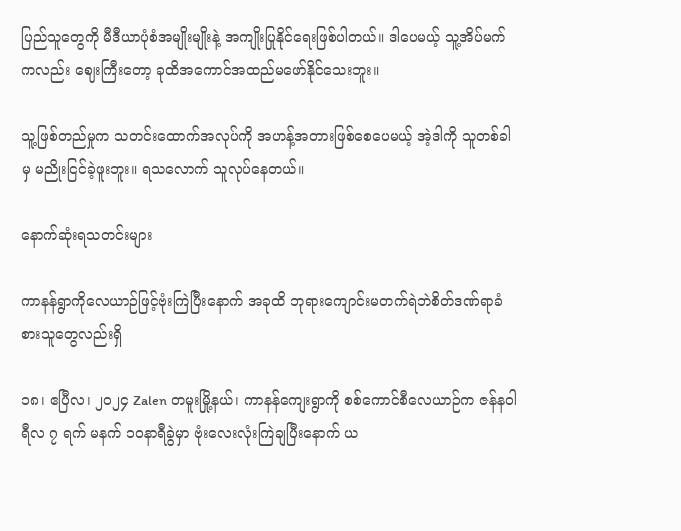ပြည်သူတွေကို မီဒီယာပုံစံအမျိုးမျိုးနဲ့ အကျိုးပြုနိုင်ရေးဖြစ်ပါတယ်။ ဒါပေမယ့် သူ့အိပ်မက်ကလည်း ဈေးကြီးတော့ ခုထိအကောင်အထည်မဖော်နိုင်သေးဘူး။

သူ့ဖြစ်တည်မှုက သတင်းထောက်အလုပ်ကို အဟန့်အတားဖြစ်စေပေမယ့် အဲ့ဒါကို သူတစ်ခါမှ မညိုးငြင်ခဲ့ဖူးဘူး။ ရသလောက် သူလုပ်နေတယ်။

နောက်ဆုံးရသတင်းများ

ကာနန်ရွာကိုလေယာဉ်ဖြင့်ဗုံးကြဲပြီးနောက် အခုထိ ဘုရားကျောင်းမတက်ရဲဘဲစိတ်ဒဏ်ရာခံစားသူတွေလည်းရှိ

၁၈၊ ဧပြီလ၊ ၂၀၂၄ Zalen တမူးမြို့နယ်၊ ကာနန်ကျေးရွာကို စစ်ကောင်စီလေယာဉ်က ဇန်နဝါရီလ ၇ ရက် မနက် ၁၀နာရီခွဲမှာ ဗုံးလေးလုံးကြဲချပြီးနောက် ယ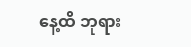နေ့ထိ ဘုရား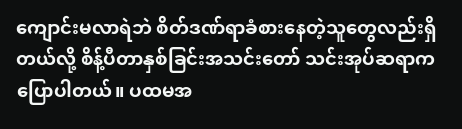ကျောင်းမလာရဲဘဲ စိတ်ဒဏ်ရာခံစားနေတဲ့သူတွေလည်းရှိတယ်လို့ စိန့်ပီတာနှစ်ခြင်းအသင်းတော် သင်းအုပ်ဆရာကပြောပါတယ်။ ပထမအ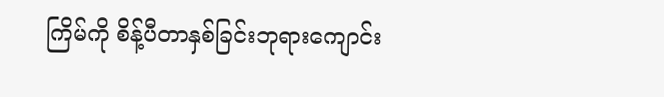ကြိမ်ကို စိန့်ပီတာနှစ်ခြင်းဘုရားကျောင်း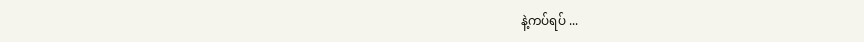နဲ့ကပ်ရပ် ...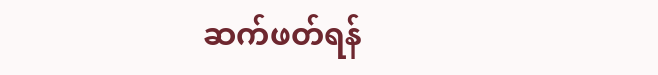ဆက်ဖတ်ရန်